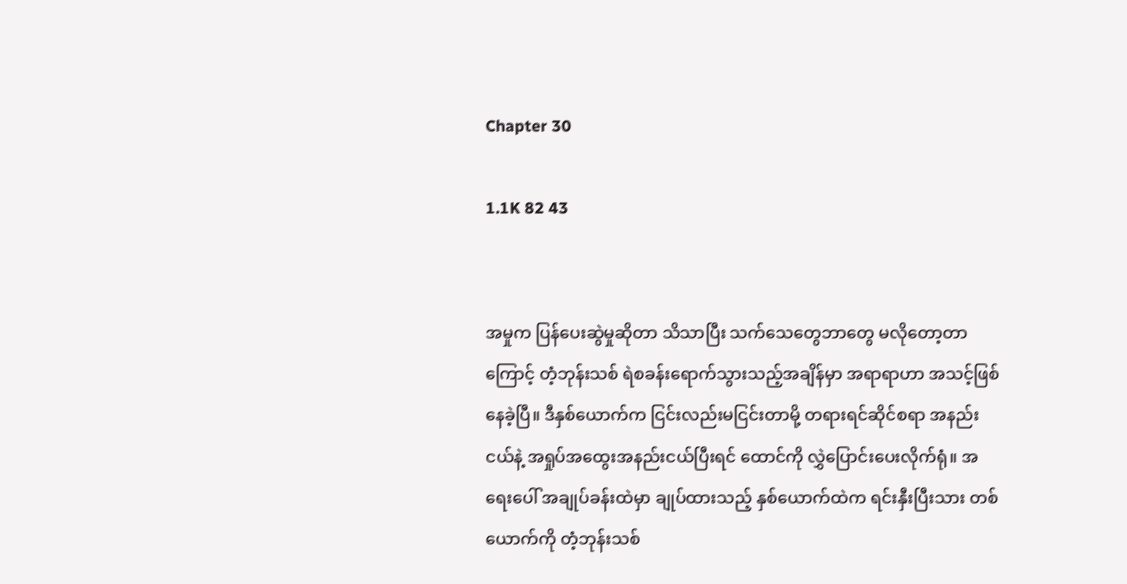Chapter 30

1.1K 82 43


အမှုက ပြန်ပေးဆွဲမှုဆိုတာ သိသာပြီး သက်သေတွေဘာတွေ မလိုတော့တာကြောင့် တံ့ဘုန်းသစ် ရဲစခန်းရောက်သွားသည့်အချိန်မှာ အရာရာဟာ အသင့်ဖြစ်နေခဲ့ပြီ။ ဒီနှစ်ယောက်က ငြင်းလည်းမငြင်းတာမို့ တရားရင်ဆိုင်စရာ အနည်းငယ်နဲ့ အရှုပ်အထွေးအနည်းငယ်ပြီးရင် ထောင်ကို လွှဲပြောင်းပေးလိုက်ရုံ။ အရေးပေါ် အချုပ်ခန်းထဲမှာ ချုပ်ထားသည့် နှစ်ယောက်ထဲက ရင်းနှီးပြီးသား တစ်ယောက်ကို တံ့ဘုန်းသစ်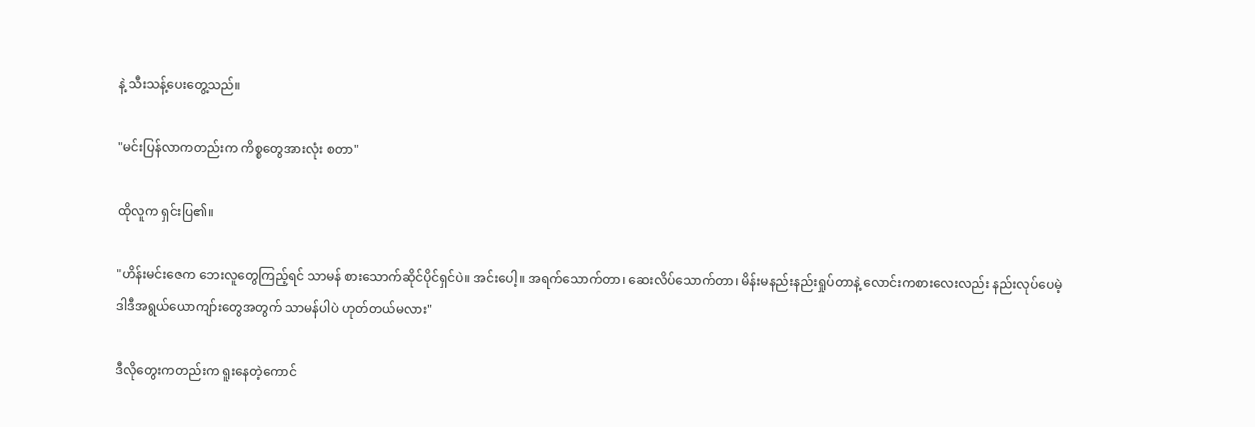နဲ့ သီးသန့်ပေးတွေ့သည်။

"မင်းပြန်လာကတည်းက ကိစ္စတွေအားလုံး စတာ"

ထိုလူက ရှင်းပြ၏။

"ဟိန်းမင်းဇေက ဘေးလူတွေကြည့်ရင် သာမန် စားသောက်ဆိုင်ပိုင်ရှင်ပဲ။ အင်းပေါ့။ အရက်သောက်တာ၊ ဆေးလိပ်သောက်တာ၊ မိန်းမနည်းနည်းရှုပ်တာနဲ့ လောင်းကစားလေးလည်း နည်းလုပ်ပေမဲ့ ဒါဒီအရွယ်ယောကျာ်းတွေအတွက် သာမန်ပါပဲ ဟုတ်တယ်မလား"

ဒီလိုတွေးကတည်းက ရူးနေတဲ့ကောင်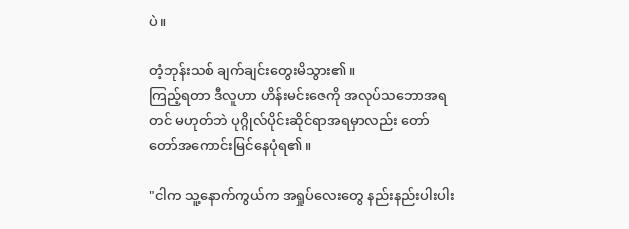ပဲ။

တံ့ဘုန်းသစ် ချက်ချင်းတွေးမိသွား၏။
ကြည့်ရတာ ဒီလူဟာ ဟိန်းမင်းဇေကို အလုပ်သဘောအရတင် မဟုတ်ဘဲ ပုဂ္ဂိုလ်ပိုင်းဆိုင်ရာအရမှာလည်း တော်တော်အကောင်းမြင်နေပုံရ၏။

"ငါက သူ့နောက်ကွယ်က အရှုပ်လေးတွေ နည်းနည်းပါးပါး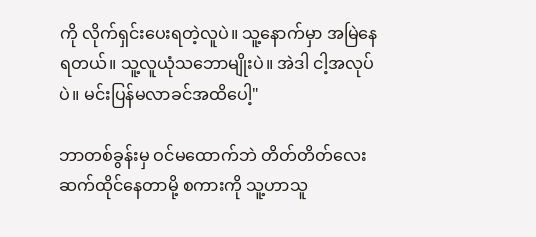ကို လိုက်ရှင်းပေးရတဲ့လူပဲ။ သူ့နောက်မှာ အမြဲနေရတယ်။ သူ့လူယုံသဘောမျိုးပဲ။ အဲဒါ ငါ့အလုပ်ပဲ။ မင်းပြန်မလာခင်အထိပေါ့"

ဘာတစ်ခွန်းမှ ဝင်မထောက်ဘဲ တိတ်တိတ်လေး ဆက်ထိုင်နေတာမို့ စကားကို သူ့ဟာသူ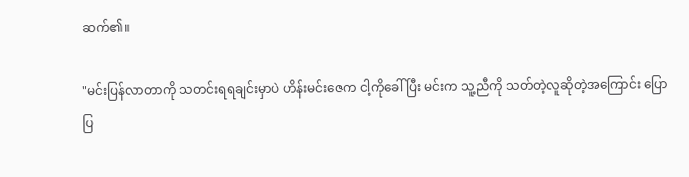ဆက်၏။

"မင်းပြန်လာတာကို သတင်းရရချင်းမှာပဲ ဟိန်းမင်းဇေက ငါ့ကိုခေါ်ပြီး မင်းက သူ့ညီကို သတ်တဲ့လူဆိုတဲ့အကြောင်း ပြောပြ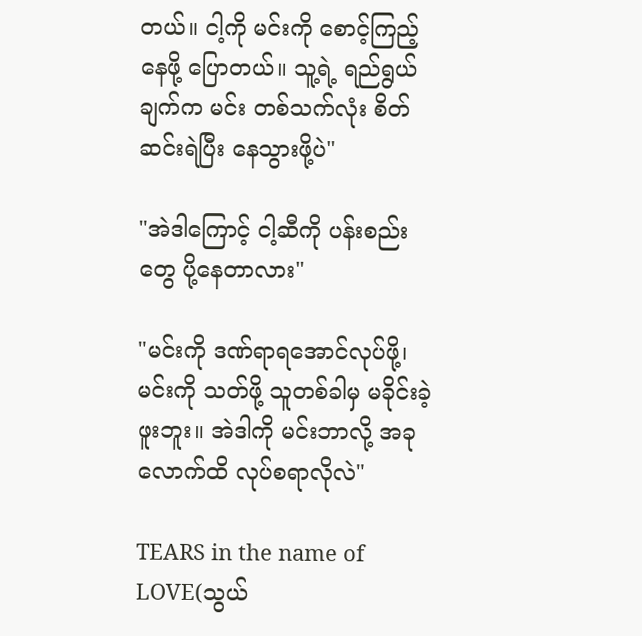တယ်။ ငါ့ကို မင်းကို စောင့်ကြည့်နေဖို့ ပြောတယ်။ သူ့ရဲ့ ရည်ရွယ်ချက်က မင်း တစ်သက်လုံး စိတ်ဆင်းရဲပြီး နေသွားဖို့ပဲ"

"အဲဒါကြောင့် ငါ့ဆီကို ပန်းစည်းတွေ ပို့နေတာလား"

"မင်းကို ဒဏ်ရာရအောင်လုပ်ဖို့၊ မင်းကို သတ်ဖို့ သူတစ်ခါမှ မခိုင်းခဲ့ဖူးဘူး။ အဲဒါကို မင်းဘာလို့ အခုလောက်ထိ လုပ်စရာလိုလဲ"

TEARS in the name of LOVE(သွယ်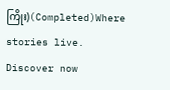ကြိုး)(Completed)Where stories live. Discover now